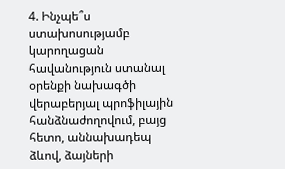4. Ինչպե՞ս ստախոսությամբ կարողացան հավանություն ստանալ օրենքի նախագծի վերաբերյալ պրոֆիլային հանձնաժողովում, բայց հետո, աննախադեպ ձևով, ձայների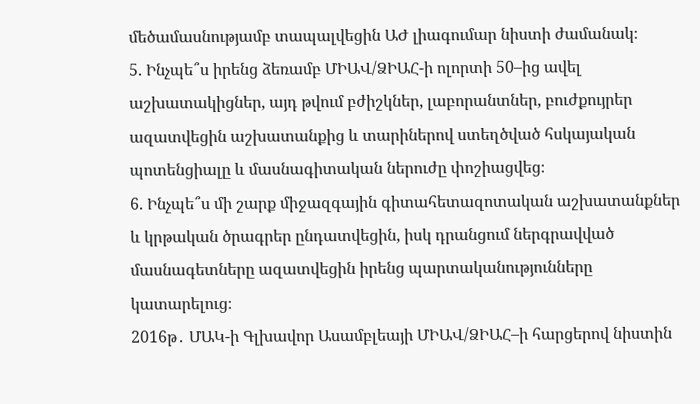մեծամասնությամբ տապալվեցին ԱԺ լիագումար նիստի ժամանակ։
5. Ինչպե՞ս իրենց ձեռամբ ՄԻԱՎ/ՁԻԱՀ-ի ոլորտի 50–ից ավել աշխատակիցներ, այդ թվում բժիշկներ, լաբորանտներ, բուժքույրեր ազատվեցին աշխատանքից և տարիներով ստեղծված հսկայական պոտենցիալը և մասնագիտական ներուժը փոշիացվեց։
6. Ինչպե՞ս մի շարք միջազգային գիտահետազոտական աշխատանքներ և կրթական ծրագրեր ընդատվեցին, իսկ դրանցում ներգրավված մասնագետները ազատվեցին իրենց պարտականությունները կատարելուց։
2016թ․ ՄԱԿ-ի Գլխավոր Ասամբլեայի ՄԻԱՎ/ՁԻԱՀ–ի հարցերով նիստին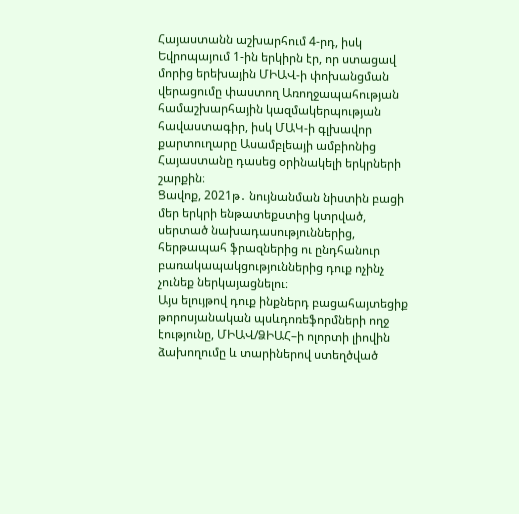Հայաստանն աշխարհում 4-րդ, իսկ Եվրոպայում 1-ին երկիրն էր, որ ստացավ
մորից երեխային ՄԻԱՎ-ի փոխանցման վերացումը փաստող Առողջապահության համաշխարհային կազմակերպության հավաստագիր, իսկ ՄԱԿ-ի գլխավոր քարտուղարը Ասամբլեայի ամբիոնից Հայաստանը դասեց օրինակելի երկրների շարքին։
Ցավոք, 2021թ․ նույնանման նիստին բացի մեր երկրի ենթատեքստից կտրված, սերտած նախադասություններից, հերթապահ ֆրազներից ու ընդհանուր բառակապակցություններից դուք ոչինչ չունեք ներկայացնելու։
Այս ելույթով դուք ինքներդ բացահայտեցիք թորոսյանական պսևդոռեֆորմների ողջ էությունը, ՄԻԱՎ/ՁԻԱՀ–ի ոլորտի լիովին ձախողումը և տարիներով ստեղծված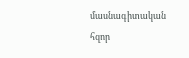մասնագիտական հզոր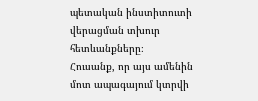պետական ինստիտուտի վերացման տխուր հետևանքները։
Հուսանք, որ այս ամենին մոտ ապագայում կտրվի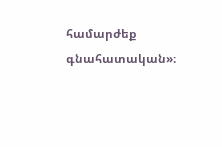համարժեք գնահատական»։